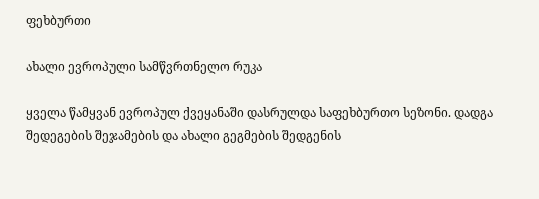ფეხბურთი

ახალი ევროპული სამწვრთნელო რუკა

ყველა წამყვან ევროპულ ქვეყანაში დასრულდა საფეხბურთო სეზონი. დადგა შედეგების შეჯამების და ახალი გეგმების შედგენის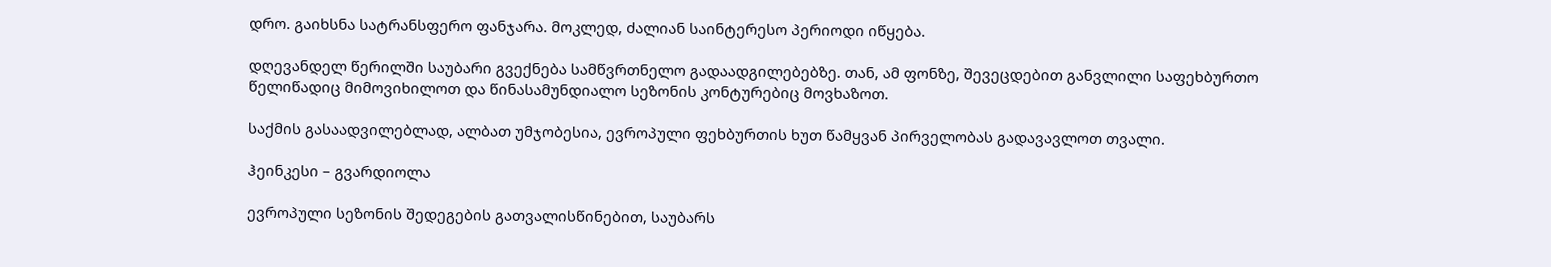დრო. გაიხსნა სატრანსფერო ფანჯარა. მოკლედ, ძალიან საინტერესო პერიოდი იწყება.

დღევანდელ წერილში საუბარი გვექნება სამწვრთნელო გადაადგილებებზე. თან, ამ ფონზე, შევეცდებით განვლილი საფეხბურთო წელიწადიც მიმოვიხილოთ და წინასამუნდიალო სეზონის კონტურებიც მოვხაზოთ.

საქმის გასაადვილებლად, ალბათ უმჯობესია, ევროპული ფეხბურთის ხუთ წამყვან პირველობას გადავავლოთ თვალი.

ჰეინკესი – გვარდიოლა

ევროპული სეზონის შედეგების გათვალისწინებით, საუბარს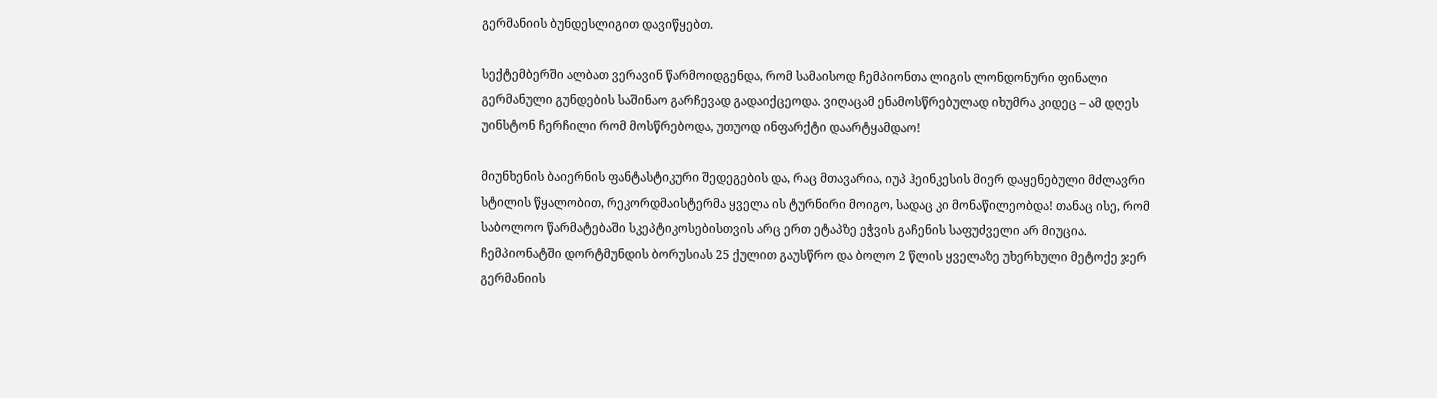გერმანიის ბუნდესლიგით დავიწყებთ.

სექტემბერში ალბათ ვერავინ წარმოიდგენდა, რომ სამაისოდ ჩემპიონთა ლიგის ლონდონური ფინალი გერმანული გუნდების საშინაო გარჩევად გადაიქცეოდა. ვიღაცამ ენამოსწრებულად იხუმრა კიდეც – ამ დღეს უინსტონ ჩერჩილი რომ მოსწრებოდა, უთუოდ ინფარქტი დაარტყამდაო!

მიუნხენის ბაიერნის ფანტასტიკური შედეგების და, რაც მთავარია, იუპ ჰეინკესის მიერ დაყენებული მძლავრი სტილის წყალობით, რეკორდმაისტერმა ყველა ის ტურნირი მოიგო, სადაც კი მონაწილეობდა! თანაც ისე, რომ საბოლოო წარმატებაში სკეპტიკოსებისთვის არც ერთ ეტაპზე ეჭვის გაჩენის საფუძველი არ მიუცია. ჩემპიონატში დორტმუნდის ბორუსიას 25 ქულით გაუსწრო და ბოლო 2 წლის ყველაზე უხერხული მეტოქე ჯერ გერმანიის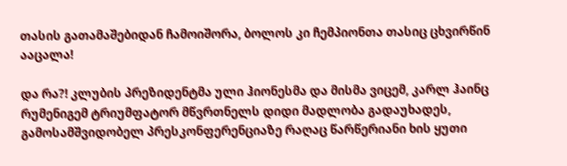თასის გათამაშებიდან ჩამოიშორა, ბოლოს კი ჩემპიონთა თასიც ცხვირწინ ააცალა!

და რა?! კლუბის პრეზიდენტმა ული ჰიონესმა და მისმა ვიცემ, კარლ ჰაინც რუმენიგემ ტრიუმფატორ მწვრთნელს დიდი მადლობა გადაუხადეს, გამოსამშვიდობელ პრესკონფერენციაზე რაღაც წარწერიანი ხის ყუთი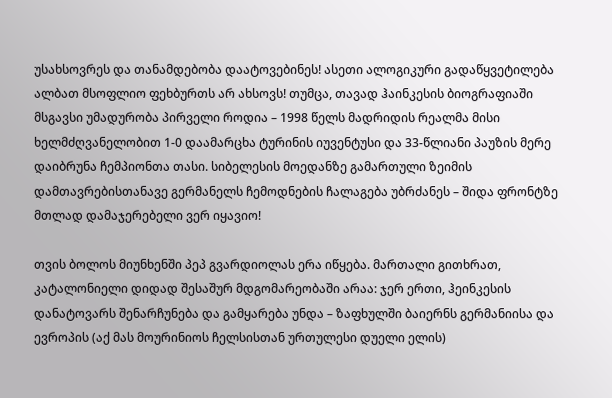უსახსოვრეს და თანამდებობა დაატოვებინეს! ასეთი ალოგიკური გადაწყვეტილება ალბათ მსოფლიო ფეხბურთს არ ახსოვს! თუმცა, თავად ჰაინკესის ბიოგრაფიაში მსგავსი უმადურობა პირველი როდია – 1998 წელს მადრიდის რეალმა მისი ხელმძღვანელობით 1-0 დაამარცხა ტურინის იუვენტუსი და 33-წლიანი პაუზის მერე დაიბრუნა ჩემპიონთა თასი. სიბელესის მოედანზე გამართული ზეიმის დამთავრებისთანავე გერმანელს ჩემოდნების ჩალაგება უბრძანეს – შიდა ფრონტზე მთლად დამაჯერებელი ვერ იყავიო!

თვის ბოლოს მიუნხენში პეპ გვარდიოლას ერა იწყება. მართალი გითხრათ, კატალონიელი დიდად შესაშურ მდგომარეობაში არაა: ჯერ ერთი, ჰეინკესის დანატოვარს შენარჩუნება და გამყარება უნდა – ზაფხულში ბაიერნს გერმანიისა და ევროპის (აქ მას მოურინიოს ჩელსისთან ურთულესი დუელი ელის)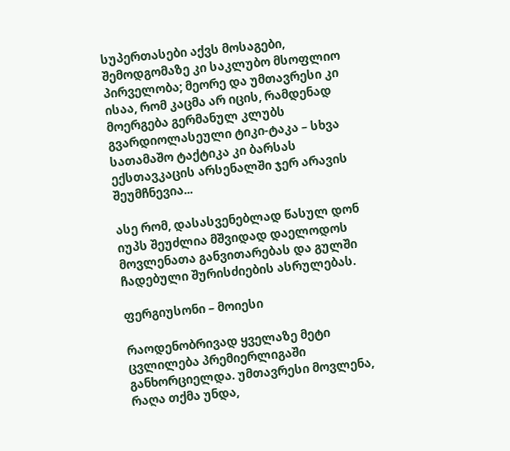სუპერთასები აქვს მოსაგები, შემოდგომაზე კი საკლუბო მსოფლიო პირველობა; მეორე და უმთავრესი კი ისაა, რომ კაცმა არ იცის, რამდენად მოერგება გერმანულ კლუბს გვარდიოლასეული ტიკი-ტაკა – სხვა სათამაშო ტაქტიკა კი ბარსას ექსთავკაცის არსენალში ჯერ არავის შეუმჩნევია...

ასე რომ, დასასვენებლად წასულ დონ იუპს შეუძლია მშვიდად დაელოდოს მოვლენათა განვითარებას და გულში ჩადებული შურისძიების ასრულებას.

ფერგიუსონი – მოიესი

რაოდენობრივად ყველაზე მეტი ცვლილება პრემიერლიგაში განხორციელდა. უმთავრესი მოვლენა, რაღა თქმა უნდა,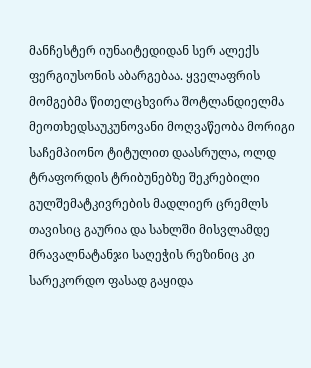მანჩესტერ იუნაიტედიდან სერ ალექს ფერგიუსონის აბარგებაა. ყველაფრის მომგებმა წითელცხვირა შოტლანდიელმა მეოთხედსაუკუნოვანი მოღვაწეობა მორიგი საჩემპიონო ტიტულით დაასრულა, ოლდ ტრაფორდის ტრიბუნებზე შეკრებილი გულშემატკივრების მადლიერ ცრემლს თავისიც გაურია და სახლში მისვლამდე მრავალნატანჯი საღეჭის რეზინიც კი სარეკორდო ფასად გაყიდა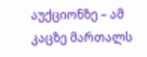აუქციონზე – ამ კაცზე მართალს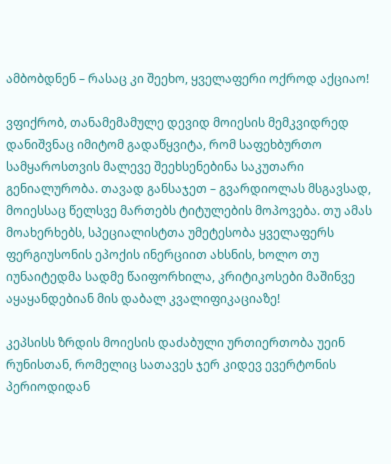ამბობდნენ – რასაც კი შეეხო, ყველაფერი ოქროდ აქციაო!

ვფიქრობ, თანამემამულე დევიდ მოიესის მემკვიდრედ დანიშვნაც იმიტომ გადაწყვიტა, რომ საფეხბურთო სამყაროსთვის მალევე შეეხსენებინა საკუთარი გენიალურობა. თავად განსაჯეთ – გვარდიოლას მსგავსად, მოიესსაც წელსვე მართებს ტიტულების მოპოვება. თუ ამას მოახერხებს, სპეციალისტთა უმეტესობა ყველაფერს ფერგიუსონის ეპოქის ინერციით ახსნის, ხოლო თუ იუნაიტედმა სადმე წაიფორხილა, კრიტიკოსები მაშინვე აყაყანდებიან მის დაბალ კვალიფიკაციაზე!

კეპსისს ზრდის მოიესის დაძაბული ურთიერთობა უეინ რუნისთან, რომელიც სათავეს ჯერ კიდევ ევერტონის პერიოდიდან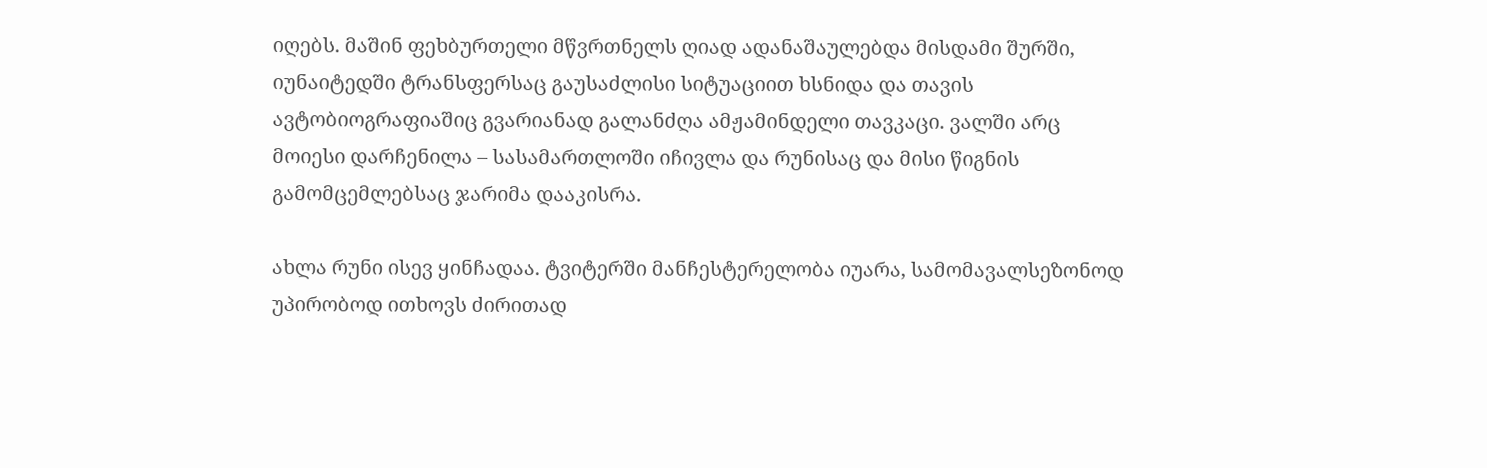იღებს. მაშინ ფეხბურთელი მწვრთნელს ღიად ადანაშაულებდა მისდამი შურში, იუნაიტედში ტრანსფერსაც გაუსაძლისი სიტუაციით ხსნიდა და თავის ავტობიოგრაფიაშიც გვარიანად გალანძღა ამჟამინდელი თავკაცი. ვალში არც მოიესი დარჩენილა – სასამართლოში იჩივლა და რუნისაც და მისი წიგნის გამომცემლებსაც ჯარიმა დააკისრა.

ახლა რუნი ისევ ყინჩადაა. ტვიტერში მანჩესტერელობა იუარა, სამომავალსეზონოდ უპირობოდ ითხოვს ძირითად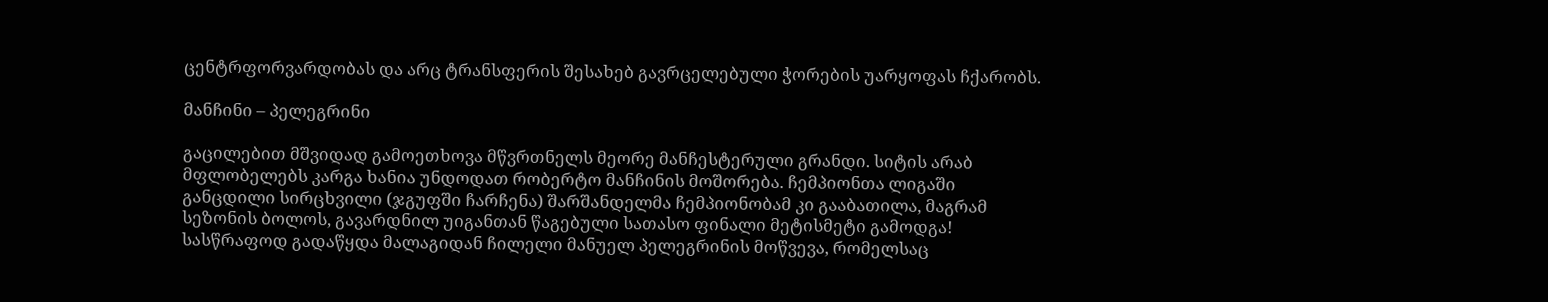ცენტრფორვარდობას და არც ტრანსფერის შესახებ გავრცელებული ჭორების უარყოფას ჩქარობს.

მანჩინი – პელეგრინი

გაცილებით მშვიდად გამოეთხოვა მწვრთნელს მეორე მანჩესტერული გრანდი. სიტის არაბ მფლობელებს კარგა ხანია უნდოდათ რობერტო მანჩინის მოშორება. ჩემპიონთა ლიგაში განცდილი სირცხვილი (ჯგუფში ჩარჩენა) შარშანდელმა ჩემპიონობამ კი გააბათილა, მაგრამ სეზონის ბოლოს, გავარდნილ უიგანთან წაგებული სათასო ფინალი მეტისმეტი გამოდგა! სასწრაფოდ გადაწყდა მალაგიდან ჩილელი მანუელ პელეგრინის მოწვევა, რომელსაც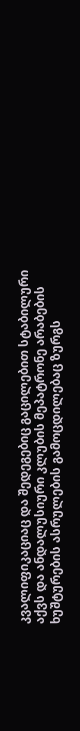კვალიფიკაციაც და შედეგებიც გაცილებით სტაბილური აქვს და ანდალუსიური კლუბის მეპატრონე არაბების ხუშტურების ასრულების გამოცდილებაც ზურგს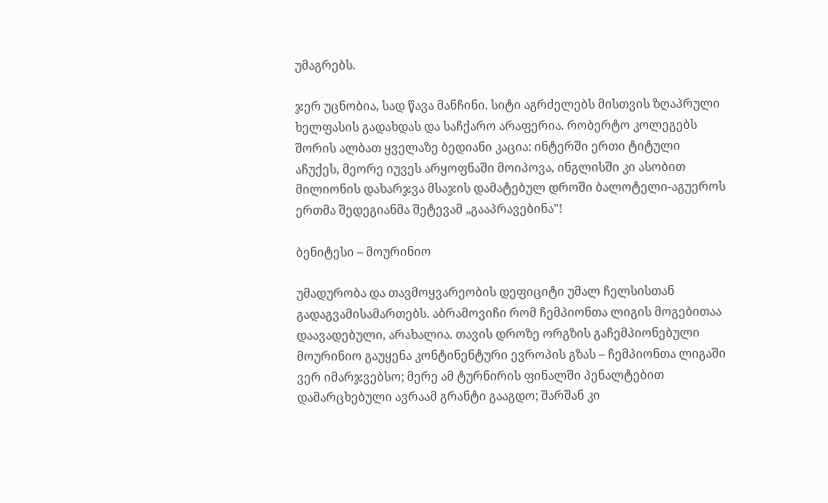უმაგრებს.

ჯერ უცნობია, სად წავა მანჩინი. სიტი აგრძელებს მისთვის ზღაპრული ხელფასის გადახდას და საჩქარო არაფერია. რობერტო კოლეგებს შორის ალბათ ყველაზე ბედიანი კაცია: ინტერში ერთი ტიტული აჩუქეს, მეორე იუვეს არყოფნაში მოიპოვა, ინგლისში კი ასობით მილიონის დახარჯვა მსაჯის დამატებულ დროში ბალოტელი-აგუეროს ერთმა შედეგიანმა შეტევამ „გააპრავებინა"!

ბენიტესი – მოურინიო

უმადურობა და თავმოყვარეობის დეფიციტი უმალ ჩელსისთან გადაგვამისამართებს. აბრამოვიჩი რომ ჩემპიონთა ლიგის მოგებითაა დაავადებული, არახალია. თავის დროზე ორგზის გაჩემპიონებული მოურინიო გაუყენა კონტინენტური ევროპის გზას – ჩემპიონთა ლიგაში ვერ იმარჯვებსო; მერე ამ ტურნირის ფინალში პენალტებით დამარცხებული ავრაამ გრანტი გააგდო; შარშან კი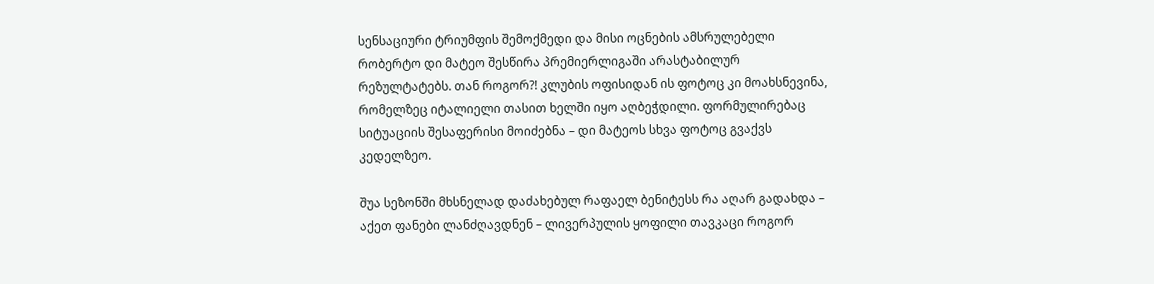სენსაციური ტრიუმფის შემოქმედი და მისი ოცნების ამსრულებელი რობერტო დი მატეო შესწირა პრემიერლიგაში არასტაბილურ რეზულტატებს. თან როგორ?! კლუბის ოფისიდან ის ფოტოც კი მოახსნევინა, რომელზეც იტალიელი თასით ხელში იყო აღბეჭდილი. ფორმულირებაც სიტუაციის შესაფერისი მოიძებნა – დი მატეოს სხვა ფოტოც გვაქვს კედელზეო.

შუა სეზონში მხსნელად დაძახებულ რაფაელ ბენიტესს რა აღარ გადახდა – აქეთ ფანები ლანძღავდნენ – ლივერპულის ყოფილი თავკაცი როგორ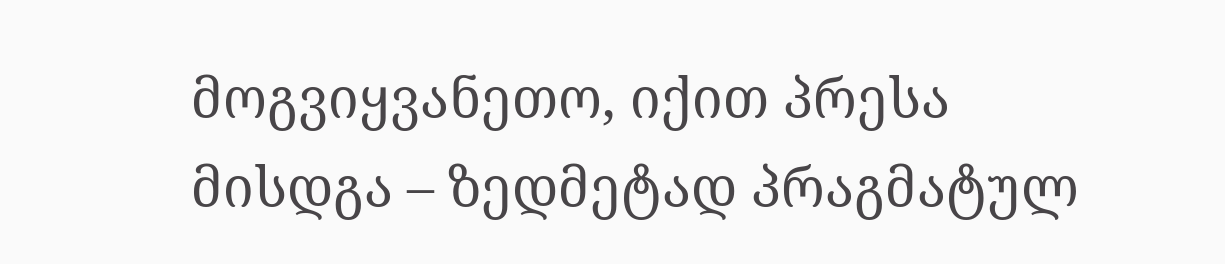მოგვიყვანეთო, იქით პრესა მისდგა – ზედმეტად პრაგმატულ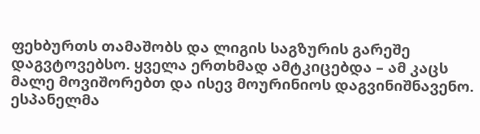ფეხბურთს თამაშობს და ლიგის საგზურის გარეშე დაგვტოვებსო. ყველა ერთხმად ამტკიცებდა – ამ კაცს მალე მოვიშორებთ და ისევ მოურინიოს დაგვინიშნავენო. ესპანელმა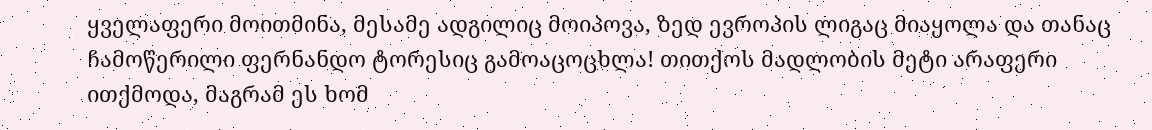ყველაფერი მოითმინა, მესამე ადგილიც მოიპოვა, ზედ ევროპის ლიგაც მიაყოლა და თანაც ჩამოწერილი ფერნანდო ტორესიც გამოაცოცხლა! თითქოს მადლობის მეტი არაფერი ითქმოდა, მაგრამ ეს ხომ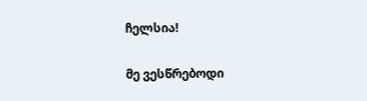ჩელსია!

მე ვესწრებოდი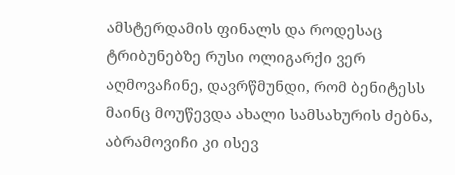ამსტერდამის ფინალს და როდესაც ტრიბუნებზე რუსი ოლიგარქი ვერ აღმოვაჩინე, დავრწმუნდი, რომ ბენიტესს მაინც მოუწევდა ახალი სამსახურის ძებნა, აბრამოვიჩი კი ისევ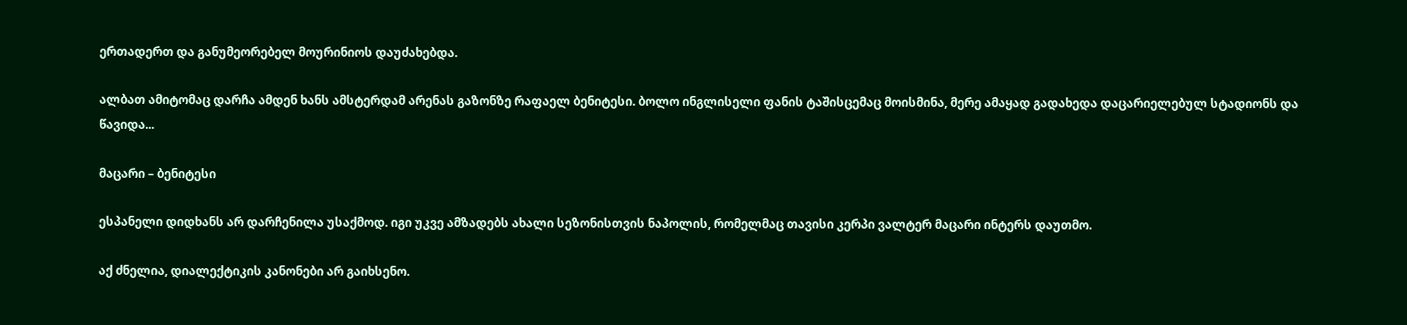ერთადერთ და განუმეორებელ მოურინიოს დაუძახებდა.

ალბათ ამიტომაც დარჩა ამდენ ხანს ამსტერდამ არენას გაზონზე რაფაელ ბენიტესი. ბოლო ინგლისელი ფანის ტაშისცემაც მოისმინა, მერე ამაყად გადახედა დაცარიელებულ სტადიონს და წავიდა...

მაცარი – ბენიტესი

ესპანელი დიდხანს არ დარჩენილა უსაქმოდ. იგი უკვე ამზადებს ახალი სეზონისთვის ნაპოლის, რომელმაც თავისი კერპი ვალტერ მაცარი ინტერს დაუთმო.

აქ ძნელია, დიალექტიკის კანონები არ გაიხსენო.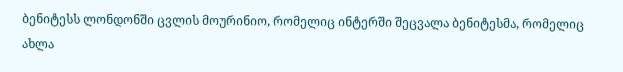ბენიტესს ლონდონში ცვლის მოურინიო, რომელიც ინტერში შეცვალა ბენიტესმა, რომელიც ახლა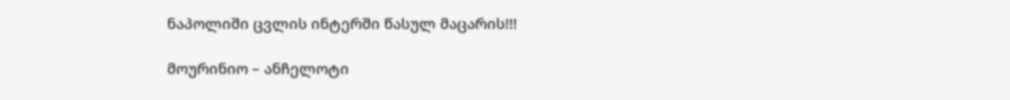ნაპოლიში ცვლის ინტერში წასულ მაცარის!!!

მოურინიო – ანჩელოტი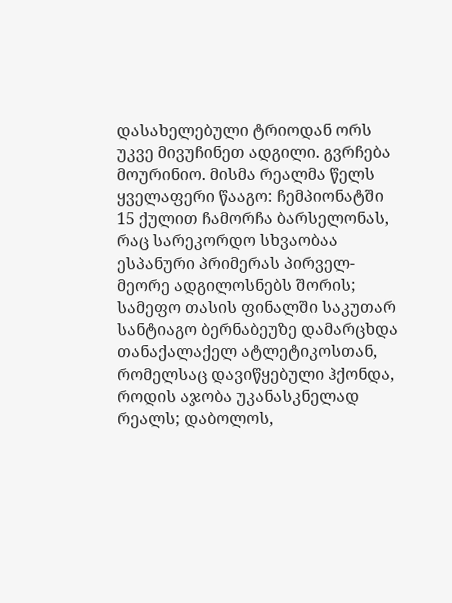დასახელებული ტრიოდან ორს უკვე მივუჩინეთ ადგილი. გვრჩება მოურინიო. მისმა რეალმა წელს ყველაფერი წააგო: ჩემპიონატში 15 ქულით ჩამორჩა ბარსელონას, რაც სარეკორდო სხვაობაა ესპანური პრიმერას პირველ-მეორე ადგილოსნებს შორის; სამეფო თასის ფინალში საკუთარ სანტიაგო ბერნაბეუზე დამარცხდა თანაქალაქელ ატლეტიკოსთან, რომელსაც დავიწყებული ჰქონდა, როდის აჯობა უკანასკნელად რეალს; დაბოლოს,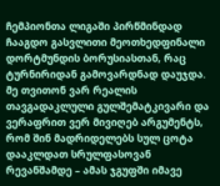ჩემპიონთა ლიგაში პირწმინდად ჩააგდო გასვლითი მეოთხედფინალი დორტმუნდის ბორუსიასთან, რაც ტურნირიდან გამოვარდნად დაუჯდა. მე თვითონ ვარ რეალის თავგადაკლული გულშემატკივარი და ვერაფრით ვერ მივიღებ არგუმენტს, რომ შინ მადრიდელებს სულ ცოტა დააკლდათ სრულფასოვან რევანშამდე – ამას ჯგუფში იმავე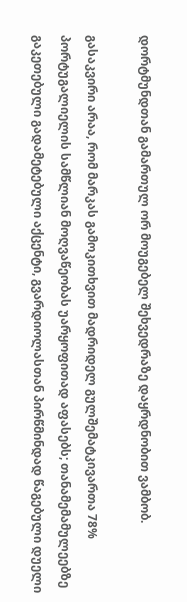დორტმუნდთან გამართულ ორ მოუგებელ შეხვედრაზე დაყრდნობით ვამბობ.

გასაკვირი არაა, რომ მარკას გამოკითხვით მადრიდელ გულშემატკივართა 78% პორტუგალიელის სამწლიან მოღვაწეობას უარყოფითად აფასებს; თანამემამულეებზე გაკეთებული გადამეტებული აქცენტი, გვარდიოლასთან პირწმინდად წაგებული დუელი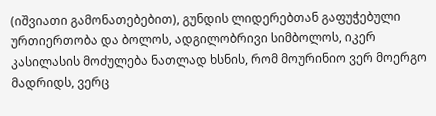(იშვიათი გამონათებებით), გუნდის ლიდერებთან გაფუჭებული ურთიერთობა და ბოლოს, ადგილობრივი სიმბოლოს, იკერ კასილასის მოძულება ნათლად ხსნის, რომ მოურინიო ვერ მოერგო მადრიდს, ვერც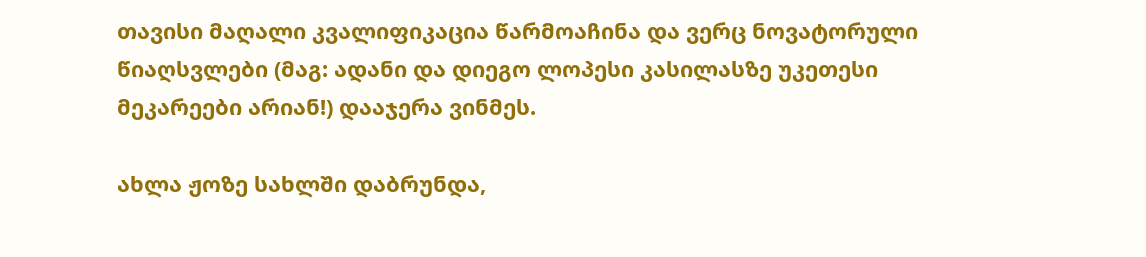თავისი მაღალი კვალიფიკაცია წარმოაჩინა და ვერც ნოვატორული წიაღსვლები (მაგ: ადანი და დიეგო ლოპესი კასილასზე უკეთესი მეკარეები არიან!) დააჯერა ვინმეს.

ახლა ჟოზე სახლში დაბრუნდა,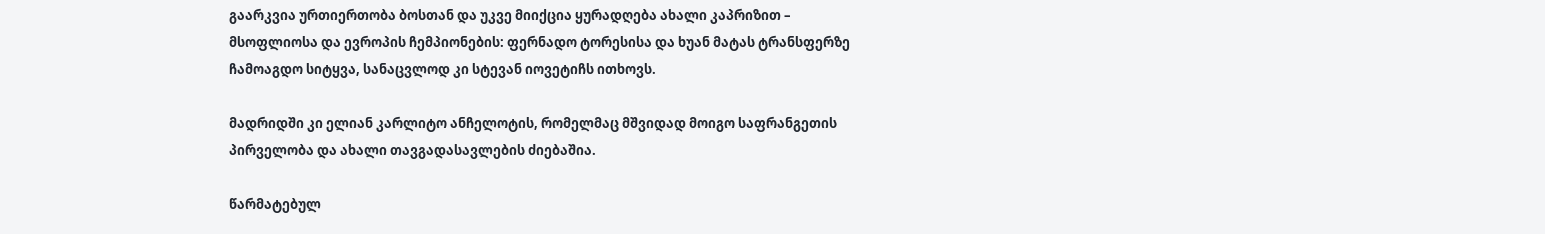გაარკვია ურთიერთობა ბოსთან და უკვე მიიქცია ყურადღება ახალი კაპრიზით – მსოფლიოსა და ევროპის ჩემპიონების: ფერნადო ტორესისა და ხუან მატას ტრანსფერზე ჩამოაგდო სიტყვა, სანაცვლოდ კი სტევან იოვეტიჩს ითხოვს.

მადრიდში კი ელიან კარლიტო ანჩელოტის, რომელმაც მშვიდად მოიგო საფრანგეთის პირველობა და ახალი თავგადასავლების ძიებაშია.

წარმატებულ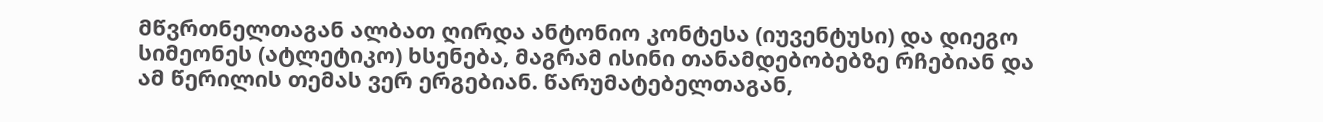მწვრთნელთაგან ალბათ ღირდა ანტონიო კონტესა (იუვენტუსი) და დიეგო სიმეონეს (ატლეტიკო) ხსენება, მაგრამ ისინი თანამდებობებზე რჩებიან და ამ წერილის თემას ვერ ერგებიან. წარუმატებელთაგან,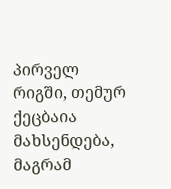პირველ რიგში, თემურ ქეცბაია მახსენდება, მაგრამ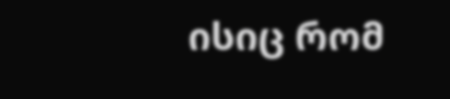ისიც რომ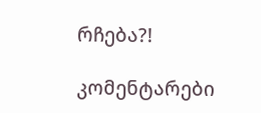რჩება?!

კომენტარები